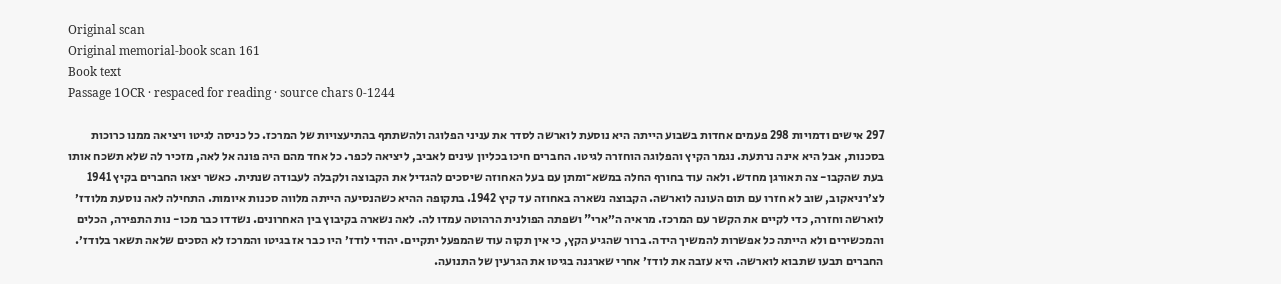Original scan
Original memorial-book scan 161
Book text
Passage 1OCR · respaced for reading · source chars 0-1244

297 אישים ודמויות 298 פעמים אחדות בשבוע הייתה היא נוסעת לוארשה לסדר את עניני הפלוגה ולהשתתף בהתיעצויות של המרכז. כל כניסה לגיטו ויציאה ממנו כרוכות בסכנות, אבל היא אינה נרתעת. נגמר הקיץ והפלוגה הוחזרה לגיטו. החברים חיכו בכליון עינים לאביב, ליציאה לכפר. כל אחד מהם היה פונה אל לאה, מזכיר לה שלא תשכח אותו בעת שהקבו- צה תאורגן מחדש. ולאה עוד בחורף החלה במשא־ומתן עם בעל האחוזה שיסכים להגדיל את הקבוצה ולקבלה לעבודה שנתית. כאשר יצאו החברים בקיץ 1941 לצ׳רניאקוב, שוב לא חזרו עם תום העונה לוארשה. הקבוצה נשארה באחוזה עד קיץ 1942. בתקופה ההיא כשהנסיעה הייתה מלווה סכנות איומות. התחילה לאה נוסעת מלודז׳ לוארשה וחזרה, כדי לקיים את הקשר עם המרכז. מראיה ה״ארי" ושפתה הפולנית הרהוטה עמדו לה. לאה נשארה בקיבוץ בין האחרונים. נשדדו כבר מכו- נות התפירה, הכלים והמכשירים ולא הייתה כל אפשרות להמשיך הידה. ברור שהגיע הקץ, כי אין תקוה עוד שהמפעל יתקיים. יהודי לודז׳ היו כבר אז בגיטו והמרכז לא הסכים שלאה תשאר בלודז׳. החברים תבעו שתבוא לוארשה. היא עזבה את לודז׳ אחרי שארגנה בגיטו את הגרעין של התנועה.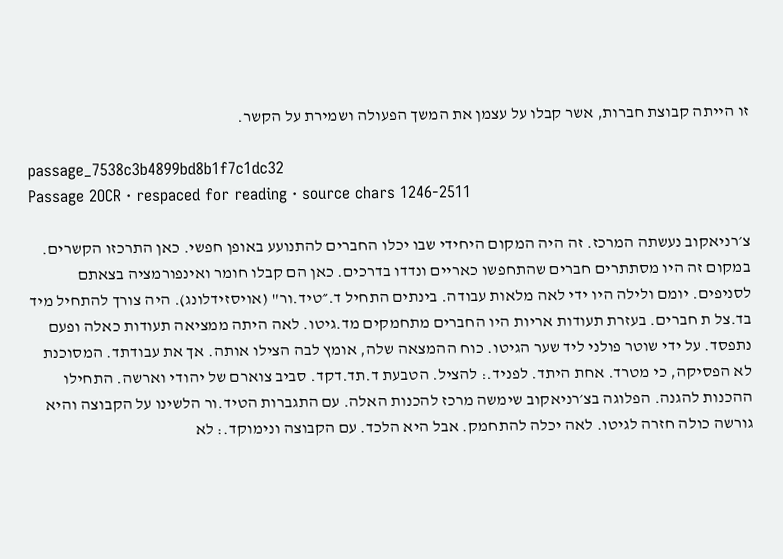זו הייתה קבוצת חברות, אשר קבלו על עצמן את המשך הפעולה ושמירת על הקשר.

passage_7538c3b4899bd8b1f7c1dc32
Passage 2OCR · respaced for reading · source chars 1246-2511

צ׳רניאקוב נעשתה המרכז. זה היה המקום היחידי שבו יכלו החברים להתנועע באופן חפשי. כאן התרכזו הקשרים. במקום זה היו מסתתרים חברים שהתחפשו כאריים ונדדו בדרכים. כאן הם קבלו חומר ואינפורמציה בצאתם לסניפים. יומם ולילה היו ידי לאה מלאות עבודה. בינתים התחיל ד.״טיד.ור" (אויסזידלונג). היה צורך להתחיל מיד בד.צל ת חברים. בעזרת תעודות אריות היו החברים מתחמקים מד.גיטו. לאה היתה ממציאה תעודות כאלה ופעם נתפסד. על ידי שוטר פולני ליד שער הגיטו. כוח ההמצאה שלה, אומץ לבה הצילו אותה. אך את עבודתד. המסוכנת לא הפסיקה, כי מטרד. אחת היתד. לפניד.: להציל. הטבעת ד.תד.דקד. סביב צוארם של יהודי וארשה. התחילו ההכנות להגנה. הפלוגה בצ׳רניאקוב שימשה מרכז להכנות האלה. עם התגברות הטיד.ור הלשינו על הקבוצה והיא גורשה כולה חזרה לגיטו. לאה יכלה להתחמק. אבל היא הלכד. עם הקבוצה ונימוקד.: לא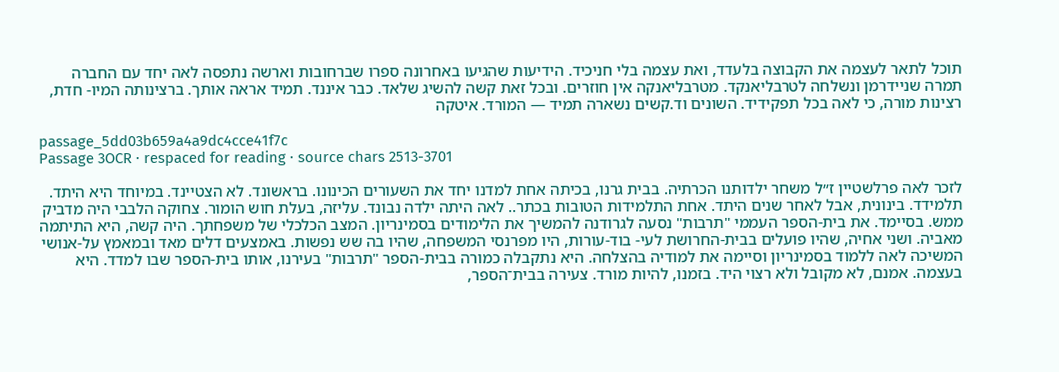תוכל לתאר לעצמה את הקבוצה בלעדד, ואת עצמה בלי חניכיד. הידיעות שהגיעו באחרונה ספרו שברחובות וארשה נתפסה לאה יחד עם החברה תמרה שניידרמן ונשלחה לטרבליאנקד. מטרבליאנקה אין חוזרים. ובכל זאת קשה להשיג שלאד. כבר איננד. תמיד אראה אותך. ברצינותה המיו- חדת, רצינות מורה, כי לאה בכל תפקידיד. השונים וד.קשים נשארה תמיד — המורד. איטקה

passage_5dd03b659a4a9dc4cce41f7c
Passage 3OCR · respaced for reading · source chars 2513-3701

לזכר לאה פרלשטיין ז״ל משחר ילדותנו הכרתיה. בבית גרנו, בכיתה אחת למדנו יחד את השעורים הכינונו. בראשונד. לא הצטיינד. במיוחד היא היתד. תלמידד. בינונית, אבל לאחר שנים היתד. אחת התלמידות הטובות בכתר.. לאה היתה ילדה נבונד. עליזה, בעלת חוש הומור. צחוקה הלבבי היה מדביק ממש. בסיימד. את בית-הספר העממי "תרבות" נסעה לגרודנה להמשיך את הלימודים בסמינריון. המצב הכלכלי של משפחתך. היה קשה, היא התיתמה מאביה. ושני אחיה, שהיו פועלים בבית-החרושת לעי- בוד-עורות, היו מפרנסי המשפחה, שהיו בה שש נפשות. באמצעים דלים מאד ובמאמץ על-אנושי המשיכה לאה ללמוד בסמינריון וסיימה את למודיה בהצלחה. היא נתקבלה כמורה בבית-הספר "תרבות" בעירנו, אותו בית-הספר שבו למדד. היא בעצמה. אמנם, לא מקובל ולא רצוי היד. בזמנו, להיות מורד. צעירה בבית־הספר,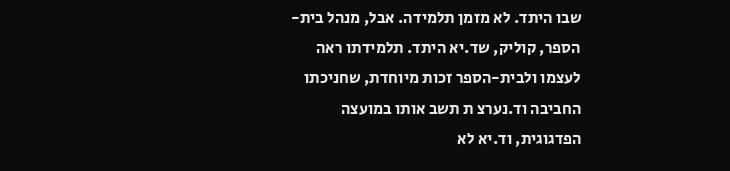שבו היתד. לא מזמן תלמידה. אבל, מנהל בית-הספר, קוליק, שד.יא היתד. תלמידתו ראה לעצמו ולבית-הספר זכות מיוחדת, שחניכתו החביבה וד.נערצ ת תשב אותו במועצה הפדגוגית, וד.יא לא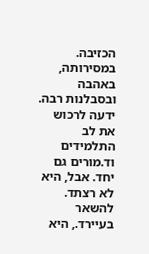הכזיבה. במסירותה, באהבה ובסבלנות רבה. ידעה לרכוש את לב התלמידים וד.מורים גם יחד. אבל, היא לא רצתד. להשאר בעיירד., היא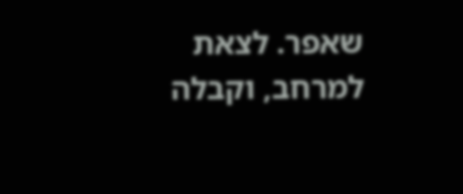שאפר. לצאת למרחב, וקבלה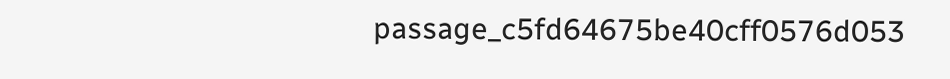passage_c5fd64675be40cff0576d053